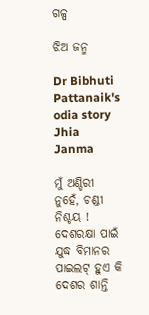ଗଳ୍ପ

ଝିଅ ଜନ୍ମ

Dr Bibhuti Pattanaik's odia story Jhia Janma

ମୁଁ ଅଣ୍ଡିରୀ ନୁହେଁ, ଚଣ୍ଡୀ ନିଶ୍ଚୟ ! ଦେଶରକ୍ଷା ପାଇଁ ଯୁଦ୍ଧ ବିମାନର ପାଇଲଟ୍ ହୁଏ କି ଦେଶର ଶାନ୍ତି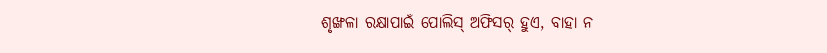ଶୃଙ୍ଖଳା ରକ୍ଷାପାଇଁ ପୋଲିସ୍ ଅଫିସର୍ ହୁଏ, ବାହା ନ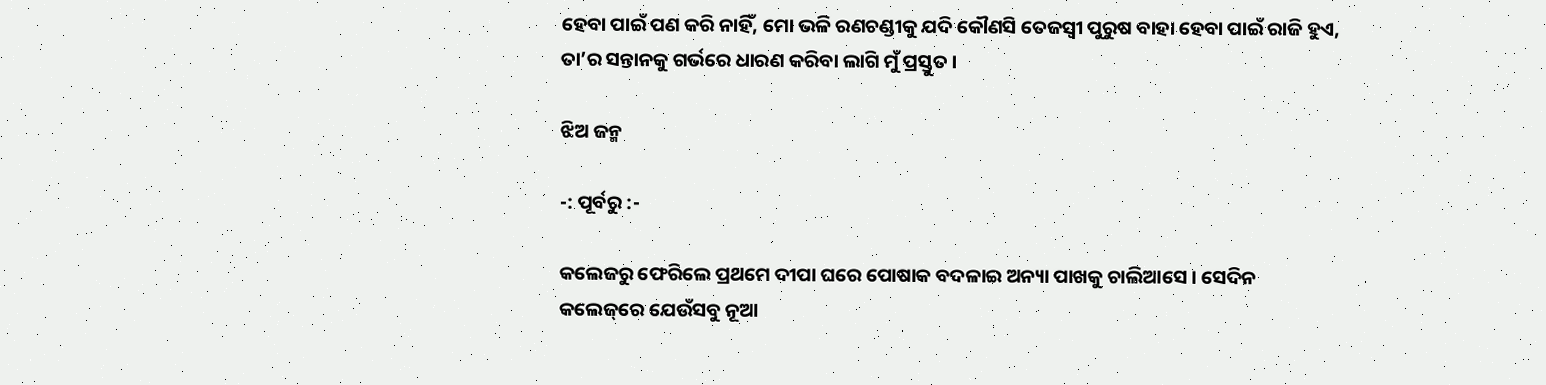ହେବା ପାଇଁ ପଣ କରି ନାହିଁ, ମୋ ଭଳି ରଣଚଣ୍ଡୀକୁ ଯଦି କୌଣସି ତେଜସ୍ୱୀ ପୁରୁଷ ବାହା ହେବା ପାଇଁ ରାଜି ହୁଏ, ତା’ର ସନ୍ତାନକୁ ଗର୍ଭରେ ଧାରଣ କରିବା ଲାଗି ମୁଁ ପ୍ରସ୍ତୁତ ।

ଝିଅ ଜନ୍ମ

-: ପୂର୍ବରୁ :-

କଲେଜରୁ ଫେରିଲେ ପ୍ରଥମେ ଦୀପା ଘରେ ପୋଷାକ ବଦଳାଇ ଅନ୍ୟା ପାଖକୁ ଚାଲିଆସେ । ସେଦିନ କଲେଜ୍‌ରେ ଯେଉଁସବୁ ନୂଆ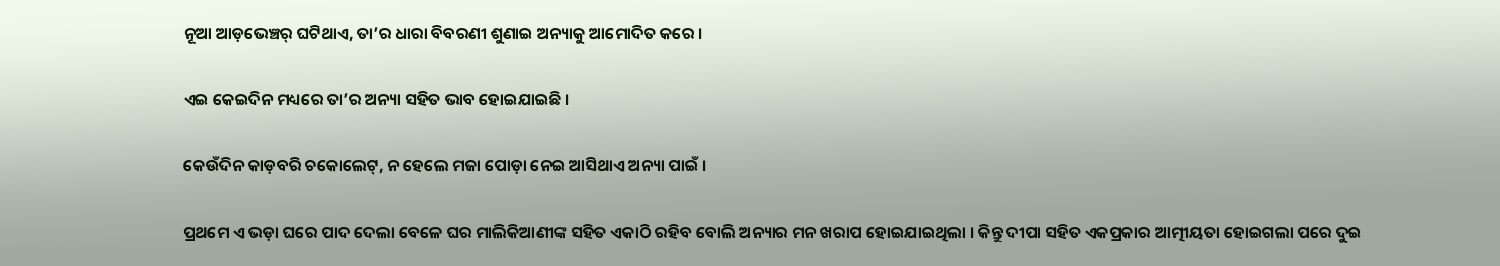ନୂଆ ଆଡ଼ଭେଞ୍ଚର୍ ଘଟିଥାଏ, ତା’ର ଧାରା ବିବରଣୀ ଶୁଣାଇ ଅନ୍ୟାକୁ ଆମୋଦିତ କରେ ।

ଏଇ କେଇଦିନ ମଧ୍ୟରେ ତା’ର ଅନ୍ୟା ସହିତ ଭାବ ହୋଇଯାଇଛି ।

କେଉଁଦିନ କାଡ଼ବରି ଚକୋଲେଟ୍, ନ ହେଲେ ମଜା ପୋଡ଼ା ନେଇ ଆସିଥାଏ ଅନ୍ୟା ପାଇଁ ।

ପ୍ରଥମେ ଏ ଭଡ଼ା ଘରେ ପାଦ ଦେଲା ବେଳେ ଘର ମାଲିକିଆଣୀଙ୍କ ସହିତ ଏକାଠି ରହିବ ବୋଲି ଅନ୍ୟାର ମନ ଖରାପ ହୋଇଯାଇଥିଲା । କିନ୍ତୁ ଦୀପା ସହିତ ଏକପ୍ରକାର ଆତ୍ମୀୟତା ହୋଇଗଲା ପରେ ଦୁଇ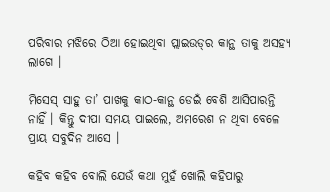ପରିବାର ମଝିରେ ଠିଆ ହୋଇଥିବା ପ୍ଲାଇଉଡ୍‌ର କାନ୍ଥ ତାକୁ ଅସହ୍ୟ ଲାଗେ ।

ମିସେସ୍ ସାହୁ ତା’ ପାଖକୁ କାଠ-କାନ୍ଥ ଡେଇଁ ବେଶି ଆସିପାରନ୍ତି ନାହିଁ । କିନ୍ତୁ ଦୀପା ସମୟ ପାଇଲେ, ଅମରେଶ ନ ଥିବା ବେଳେ ପ୍ରାୟ ସବୁଦିନ ଆସେ ।

କହିବ କହିବ ବୋଲି ଯେଉଁ କଥା ମୁହଁ ଖୋଲି କହିପାରୁ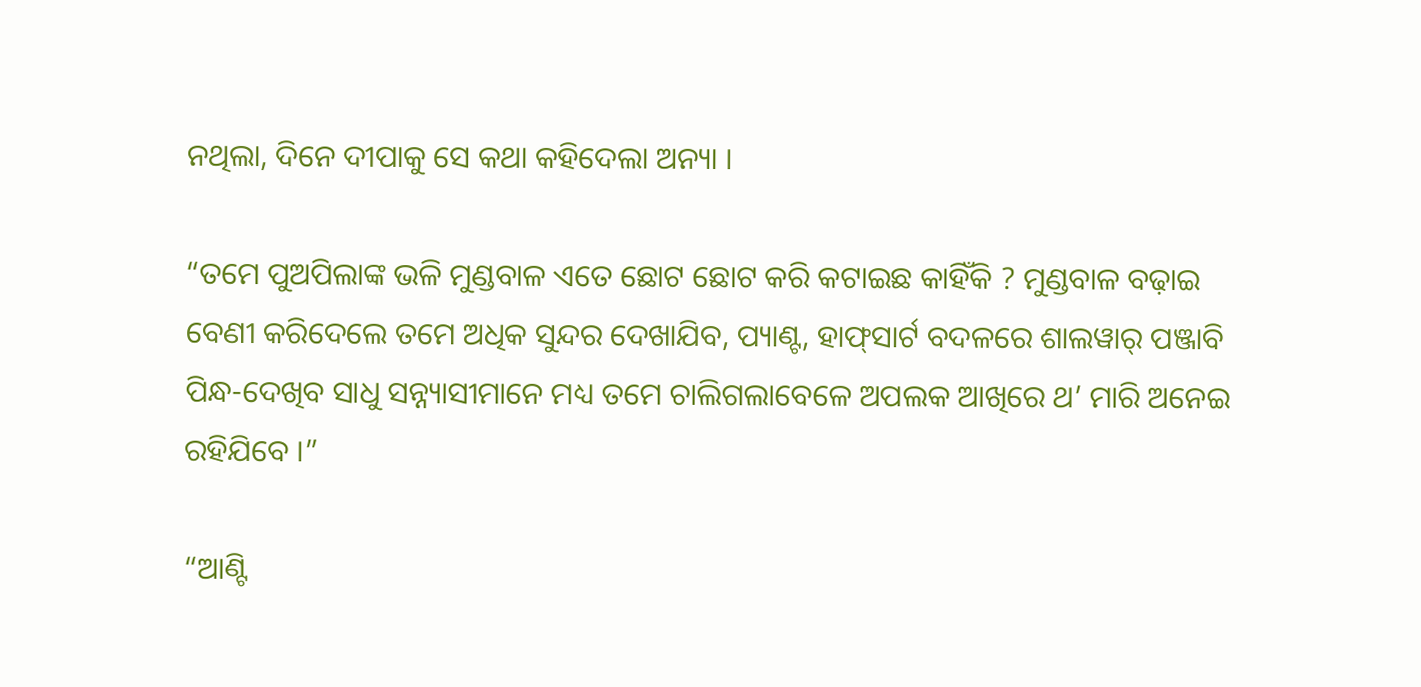ନଥିଲା, ଦିନେ ଦୀପାକୁ ସେ କଥା କହିଦେଲା ଅନ୍ୟା ।

“ତମେ ପୁଅପିଲାଙ୍କ ଭଳି ମୁଣ୍ଡବାଳ ଏତେ ଛୋଟ ଛୋଟ କରି କଟାଇଛ କାହିଁକି ? ମୁଣ୍ଡବାଳ ବଢ଼ାଇ ବେଣୀ କରିଦେଲେ ତମେ ଅଧିକ ସୁନ୍ଦର ଦେଖାଯିବ, ପ୍ୟାଣ୍ଟ, ହାଫ୍‌ସାର୍ଟ ବଦଳରେ ଶାଲୱାର୍ ପଞ୍ଜାବି ପିନ୍ଧ-ଦେଖିବ ସାଧୁ ସନ୍ନ୍ୟାସୀମାନେ ମଧ୍ୟ ତମେ ଚାଲିଗଲାବେଳେ ଅପଲକ ଆଖିରେ ଥ’ ମାରି ଅନେଇ ରହିଯିବେ ।”

“ଆଣ୍ଟି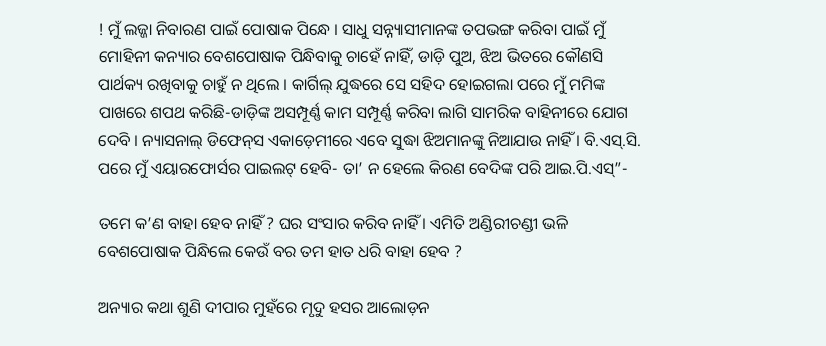! ମୁଁ ଲଜ୍ଜା ନିବାରଣ ପାଇଁ ପୋଷାକ ପିନ୍ଧେ । ସାଧୁ ସନ୍ନ୍ୟାସୀମାନଙ୍କ ତପଭଙ୍ଗ କରିବା ପାଇଁ ମୁଁ ମୋହିନୀ କନ୍ୟାର ବେଶପୋଷାକ ପିନ୍ଧିବାକୁ ଚାହେଁ ନାହିଁ, ଡାଡ଼ି ପୁଅ, ଝିଅ ଭିତରେ କୌଣସି ପାର୍ଥକ୍ୟ ରଖିବାକୁ ଚାହୁଁ ନ ଥିଲେ । କାର୍ଗିଲ୍ ଯୁଦ୍ଧରେ ସେ ସହିଦ ହୋଇଗଲା ପରେ ମୁଁ ମମିଙ୍କ ପାଖରେ ଶପଥ କରିଛି-ଡାଡ଼ିଙ୍କ ଅସମ୍ପୂର୍ଣ୍ଣ କାମ ସମ୍ପୂର୍ଣ୍ଣ କରିବା ଲାଗି ସାମରିକ ବାହିନୀରେ ଯୋଗ ଦେବି । ନ୍ୟାସନାଲ୍ ଡିଫେନ୍‌ସ ଏକାଡ଼େମୀରେ ଏବେ ସୁଦ୍ଧା ଝିଅମାନଙ୍କୁ ନିଆଯାଉ ନାହିଁ । ବି.ଏସ୍.ସି. ପରେ ମୁଁ ଏୟାରଫୋର୍ସର ପାଇଲଟ୍ ହେବି- ତା’ ନ ହେଲେ କିରଣ ବେଦିଙ୍କ ପରି ଆଇ.ପି.ଏସ୍”-

ତମେ କ’ଣ ବାହା ହେବ ନାହିଁ ? ଘର ସଂସାର କରିବ ନାହିଁ । ଏମିତି ଅଣ୍ଡିରୀଚଣ୍ଡୀ ଭଳି ବେଶପୋଷାକ ପିନ୍ଧିଲେ କେଉଁ ବର ତମ ହାତ ଧରି ବାହା ହେବ ?

ଅନ୍ୟାର କଥା ଶୁଣି ଦୀପାର ମୁହଁରେ ମୃଦୁ ହସର ଆଲୋଡ଼ନ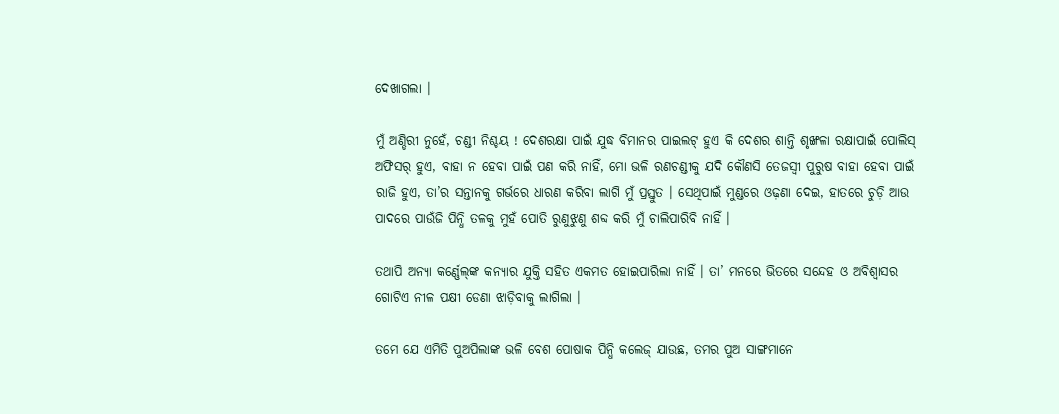ଦେଖାଗଲା ।

ମୁଁ ଅଣ୍ଡିରୀ ନୁହେଁ, ଚଣ୍ଡୀ ନିଶ୍ଚୟ ! ଦେଶରକ୍ଷା ପାଇଁ ଯୁଦ୍ଧ ବିମାନର ପାଇଲଟ୍ ହୁଏ କି ଦେଶର ଶାନ୍ତି ଶୃଙ୍ଖଳା ରକ୍ଷାପାଇଁ ପୋଲିସ୍ ଅଫିସର୍ ହୁଏ, ବାହା ନ ହେବା ପାଇଁ ପଣ କରି ନାହିଁ, ମୋ ଭଳି ରଣଚଣ୍ଡୀକୁ ଯଦି କୌଣସି ତେଜସ୍ୱୀ ପୁରୁଷ ବାହା ହେବା ପାଇଁ ରାଜି ହୁଏ, ତା’ର ସନ୍ତାନକୁ ଗର୍ଭରେ ଧାରଣ କରିବା ଲାଗି ମୁଁ ପ୍ରସ୍ତୁତ । ସେଥିପାଇଁ ମୁଣ୍ଡରେ ଓଢ଼ଣା ଦେଇ, ହାତରେ ଚୁଡ଼ି ଆଉ ପାଦରେ ପାଉଁଜି ପିନ୍ଧି ତଳକୁ ମୁହଁ ପୋତି ରୁଣୁଝୁଣୁ ଶବ୍ଦ କରି ମୁଁ ଚାଲିପାରିବି ନାହିଁ ।

ତଥାପି ଅନ୍ୟା କର୍ଣ୍ଣେଲ୍‌ଙ୍କ କନ୍ୟାର ଯୁକ୍ତି ସହିତ ଏକମତ ହୋଇପାରିଲା ନାହିଁ । ତା’ ମନରେ ଭିତରେ ସନ୍ଦେହ ଓ ଅବିଶ୍ୱାସର ଗୋଟିଏ ନୀଳ ପକ୍ଷୀ ଡେଣା ଝାଡ଼ିବାକୁ ଲାଗିଲା ।

ତମେ ଯେ ଏମିତି ପୁଅପିଲାଙ୍କ ଭଳି ବେଶ ପୋଷାକ ପିନ୍ଧି କଲେଜ୍ ଯାଉଛ, ତମର ପୁଅ ସାଙ୍ଗମାନେ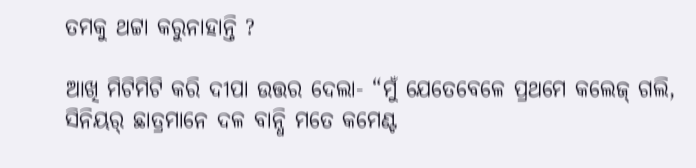ତମକୁ ଥଟ୍ଟା କରୁନାହାନ୍ତି ?

ଆଖି ମିଟିମିଟି କରି ଦୀପା ଉତ୍ତର ଦେଲା- “ମୁଁ ଯେତେବେଳେ ପ୍ରଥମେ କଲେଜ୍ ଗଲି, ସିନିୟର୍ ଛାତ୍ରମାନେ ଦଳ ବାନ୍ଧି ମତେ କମେଣ୍ଟ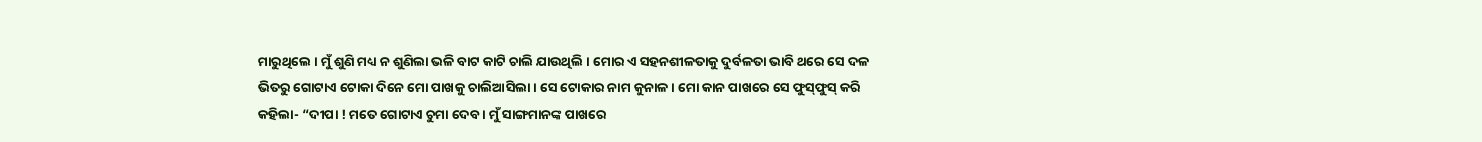ମାରୁଥିଲେ । ମୁଁ ଶୁଣି ମଧ୍ୟ ନ ଶୁଣିଲା ଭଳି ବାଟ କାଟି ଚାଲି ଯାଉଥିଲି । ମୋର ଏ ସହନଶୀଳତାକୁ ଦୁର୍ବଳତା ଭାବି ଥରେ ସେ ଦଳ ଭିତରୁ ଗୋଟାଏ ଟୋକା ଦିନେ ମୋ ପାଖକୁ ଚାଲିଆସିଲା । ସେ ଟୋକାର ନାମ କୁନାଳ । ମୋ କାନ ପାଖରେ ସେ ଫୁସ୍‌ଫୁସ୍ କରି କହିଲା- “ଦୀପା ! ମତେ ଗୋଟାଏ ଚୁମା ଦେବ । ମୁଁ ସାଙ୍ଗମାନଙ୍କ ପାଖରେ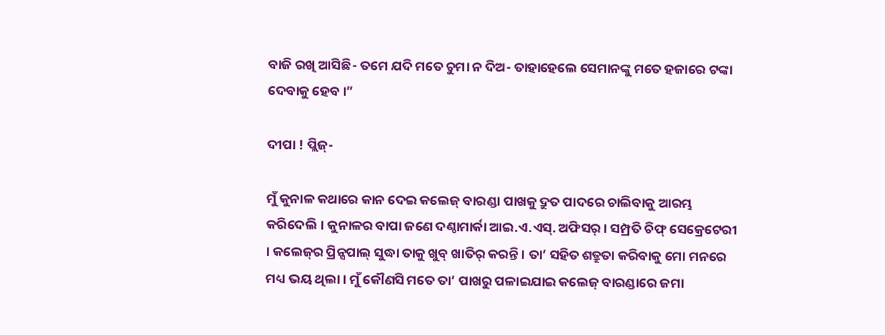ବାଜି ରଖି ଆସିଛି- ତମେ ଯଦି ମତେ ଚୁମା ନ ଦିଅ- ତାହାହେଲେ ସେମାନଙ୍କୁ ମତେ ହଜାରେ ଟଙ୍କା ଦେବାକୁ ହେବ ।”

ଦୀପା ! ପ୍ଲିଜ୍-

ମୁଁ କୁନାଳ କଥାରେ କାନ ଦେଇ କଲେଜ୍ ବାରଣ୍ଡା ପାଖକୁ ଦ୍ରୁତ ପାଦରେ ଚାଲିବାକୁ ଆରମ୍ଭ କରିଦେଲି । କୁନାଳର ବାପା ଜଣେ ଦଣ୍ଠାମାର୍କା ଆଇ.ଏ.ଏସ୍. ଅଫିସର୍ । ସମ୍ପ୍ରତି ଚିଫ୍ ସେକ୍ରେଟେରୀ । କଲେଜ୍‌ର ପ୍ରିନ୍ସପାଲ୍ ସୁଦ୍ଧା ତାକୁ ଖୁବ୍ ଖାତିର୍ କରନ୍ତି । ତା’ ସହିତ ଶତ୍ରୁତା କରିବାକୁ ମୋ ମନରେ ମଧ୍ୟ ଭୟ ଥିଲା । ମୁଁ କୌଣସି ମତେ ତା’ ପାଖରୁ ପଳାଇଯାଇ କଲେଜ୍ ବାରଣ୍ଡାରେ ଜମା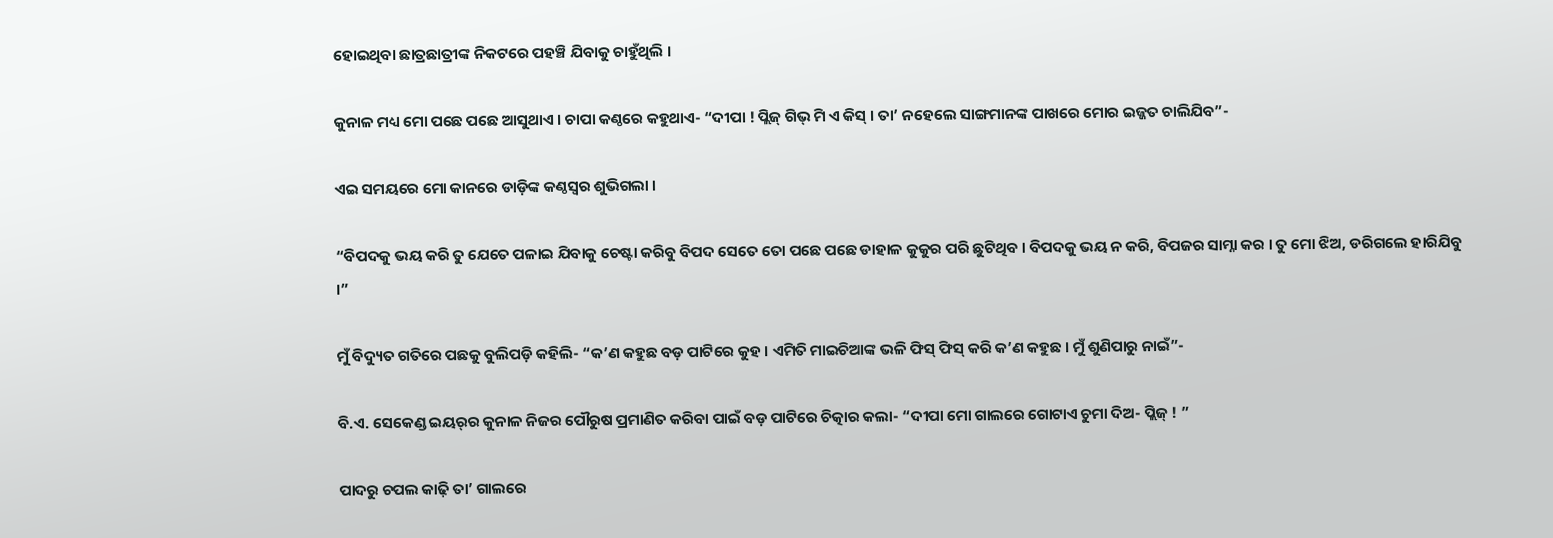ହୋଇଥିବା ଛାତ୍ରଛାତ୍ରୀଙ୍କ ନିକଟରେ ପହଞ୍ଚି ଯିବାକୁ ଚାହୁଁଥିଲି ।

କୁନାଳ ମଧ୍ୟ ମୋ ପଛେ ପଛେ ଆସୁଥାଏ । ଚାପା କଣ୍ଠରେ କହୁଥାଏ- “ଦୀପା ! ପ୍ଲିଜ୍ ଗିଭ୍ ମି ଏ କିସ୍ । ତା’ ନହେଲେ ସାଙ୍ଗମାନଙ୍କ ପାଖରେ ମୋର ଇଜ୍ଜତ ଚାଲିଯିବ”-

ଏଇ ସମୟରେ ମୋ କାନରେ ଡାଡ଼ିଙ୍କ କଣ୍ଠସ୍ୱର ଶୁଭିଗଲା ।

“ବିପଦକୁ ଭୟ କରି ତୁ ଯେତେ ପଳାଇ ଯିବାକୁ ଚେଷ୍ଟା କରିବୁ ବିପଦ ସେତେ ତୋ ପଛେ ପଛେ ଡାହାଳ କୁକୁର ପରି ଛୁଟିଥିବ । ବିପଦକୁ ଭୟ ନ କରି, ବିପଜର ସାମ୍ନା କର । ତୁ ମୋ ଝିଅ, ଡରିଗଲେ ହାରିଯିବୁ ।”

ମୁଁ ବିଦ୍ୟୁତ ଗତିରେ ପଛକୁ ବୁଲିପଡ଼ି କହିଲି- “କ’ଣ କହୁଛ ବଡ଼ ପାଟିରେ କୁହ । ଏମିତି ମାଇଚିଆଙ୍କ ଭଳି ଫିସ୍ ଫିସ୍ କରି କ’ଣ କହୁଛ । ମୁଁ ଶୁଣିପାରୁ ନାଇଁ”-

ବି.ଏ. ସେକେଣ୍ଡ ଇୟର୍‌ର କୁନାଳ ନିଜର ପୌରୁଷ ପ୍ରମାଣିତ କରିବା ପାଇଁ ବଡ଼ ପାଟିରେ ଚିତ୍କାର କଲା- “ଦୀପା ମୋ ଗାଲରେ ଗୋଟାଏ ଚୁମା ଦିଅ- ପ୍ଲିଜ୍ ! ”

ପାଦରୁ ଚପଲ କାଢ଼ି ତା’ ଗାଲରେ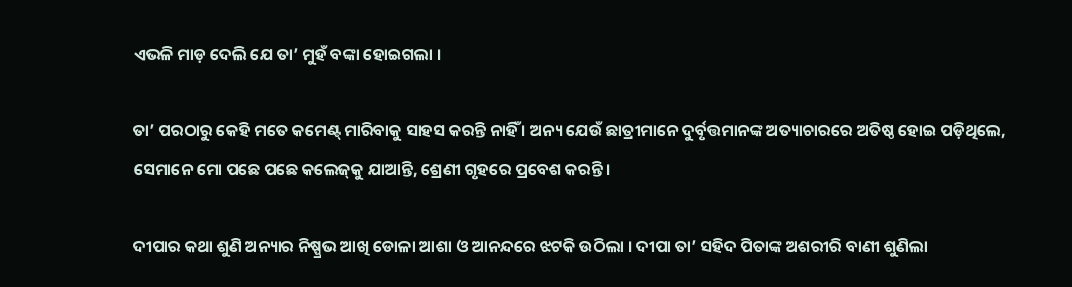ଏଭଳି ମାଡ଼ ଦେଲି ଯେ ତା’ ମୁହଁ ବଙ୍କା ହୋଇଗଲା ।

ତା’ ପରଠାରୁ କେହି ମତେ କମେଣ୍ଟ୍ ମାରିବାକୁ ସାହସ କରନ୍ତି ନାହିଁ । ଅନ୍ୟ ଯେଉଁ ଛାତ୍ରୀମାନେ ଦୁର୍ବୃତ୍ତମାନଙ୍କ ଅତ୍ୟାଚାରରେ ଅତିଷ୍ଠ ହୋଇ ପଡ଼ିଥିଲେ, ସେମାନେ ମୋ ପଛେ ପଛେ କଲେଜ୍‌କୁ ଯାଆନ୍ତି, ଶ୍ରେଣୀ ଗୃହରେ ପ୍ରବେଶ କରନ୍ତି ।

ଦୀପାର କଥା ଶୁଣି ଅନ୍ୟାର ନିଷ୍ପ୍ରଭ ଆଖି ଡୋଳା ଆଶା ଓ ଆନନ୍ଦରେ ଝଟକି ଉଠିଲା । ଦୀପା ତା’ ସହିଦ ପିତାଙ୍କ ଅଶରୀରି ବାଣୀ ଶୁଣିଲା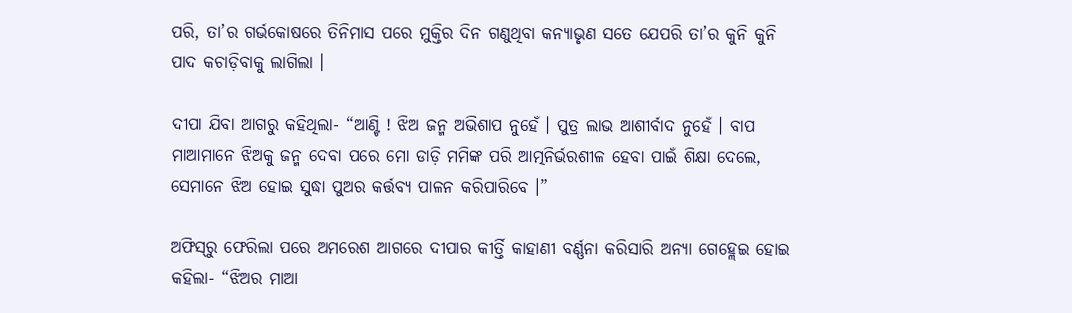ପରି, ତା’ର ଗର୍ଭକୋଷରେ ତିନିମାସ ପରେ ମୁକ୍ତିର ଦିନ ଗଣୁଥିବା କନ୍ୟାଭୃଣ ସତେ ଯେପରି ତା’ର କୁନି କୁନି ପାଦ କଚାଡ଼ିବାକୁ ଲାଗିଲା ।

ଦୀପା ଯିବା ଆଗରୁ କହିଥିଲା- “ଆଣ୍ଟି ! ଝିଅ ଜନ୍ମ ଅଭିଶାପ ନୁହେଁ । ପୁତ୍ର ଲାଭ ଆଶୀର୍ବାଦ ନୁହେଁ । ବାପ ମାଆମାନେ ଝିଅକୁ ଜନ୍ମ ଦେବା ପରେ ମୋ ଡାଡ଼ି ମମିଙ୍କ ପରି ଆତ୍ମନିର୍ଭରଶୀଳ ହେବା ପାଇଁ ଶିକ୍ଷା ଦେଲେ, ସେମାନେ ଝିଅ ହୋଇ ସୁଦ୍ଧା ପୁଅର କର୍ତ୍ତବ୍ୟ ପାଳନ କରିପାରିବେ ।”

ଅଫିସ୍‌ରୁ ଫେରିଲା ପରେ ଅମରେଶ ଆଗରେ ଦୀପାର କୀର୍ତ୍ତି କାହାଣୀ ବର୍ଣ୍ଣନା କରିସାରି ଅନ୍ୟା ଗେହ୍ଲେଇ ହୋଇ କହିଲା- “ଝିଅର ମାଆ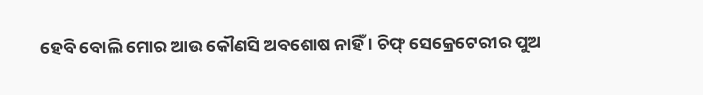ହେବି ବୋଲି ମୋର ଆଉ କୌଣସି ଅବଶୋଷ ନାହିଁ । ଚିଫ୍ ସେକ୍ରେଟେରୀର ପୁଅ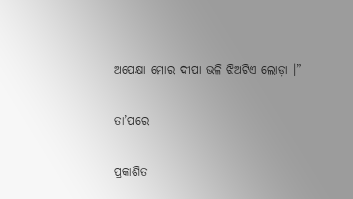ଅପେକ୍ଷା ମୋର ଦୀପା ଭଳି ଝିଅଟିଏ ଲୋଡ଼ା ।”

ତା’ପରେ

ପ୍ରକାଶିତ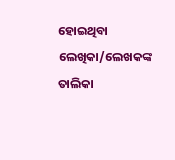ହୋଇଥିବା ଲେଖିକା/ଲେଖକଙ୍କ ତାଲିକା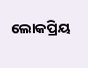ଲୋକପ୍ରିୟ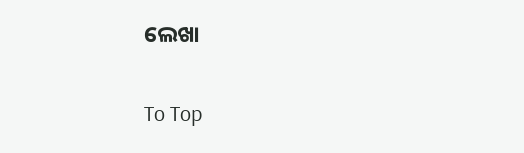ଲେଖା

To Top